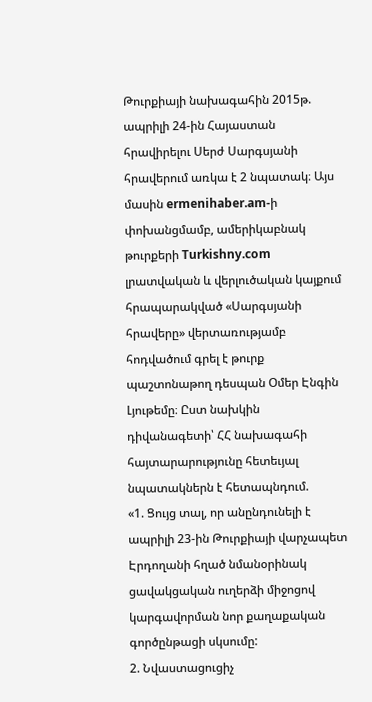Թուրքիայի նախագահին 2015թ. ապրիլի 24-ին Հայաստան հրավիրելու Սերժ Սարգսյանի հրավերում առկա է 2 նպատակ։ Այս մասին ermenihaber.am-ի փոխանցմամբ, ամերիկաբնակ թուրքերի Turkishny.com լրատվական և վերլուծական կայքում հրապարակված «Սարգսյանի հրավերը» վերտառությամբ հոդվածում գրել է թուրք պաշտոնաթող դեսպան Օմեր Էնգին Լյութեմը։ Ըստ նախկին դիվանագետի՝ ՀՀ նախագահի հայտարարությունը հետեւյալ նպատակներն է հետապնդում.
«1. Ցույց տալ, որ անընդունելի է ապրիլի 23-ին Թուրքիայի վարչապետ Էրդողանի հղած նմանօրինակ ցավակցական ուղերձի միջոցով կարգավորման նոր քաղաքական գործընթացի սկսումը:
2. Նվաստացուցիչ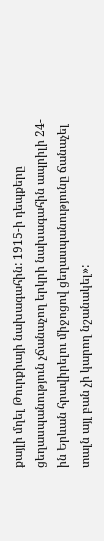քայլի մղել Թուրքիայի նախագահին: 1915-ի դեպքերը ցեղասպանություն չճանաչող երկրի նախագահին ապրիլի 24-ին Երևան հրավիրելու միջոցով ցեղասպանությունը ճանաչել տալն այլ բան չի կարող նշանակել»: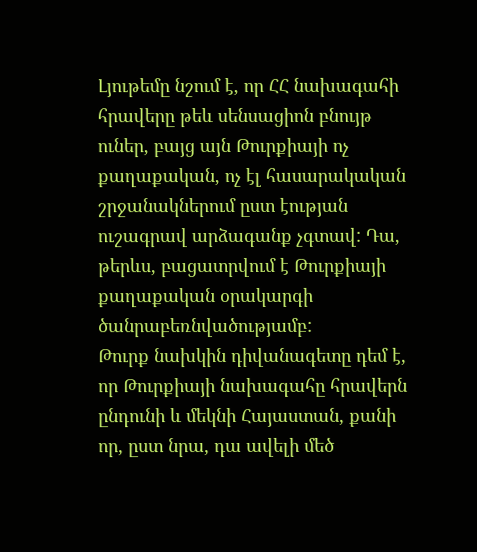Լյութեմը նշում է, որ ՀՀ նախագահի հրավերը թեև սենսացիոն բնույթ ուներ, բայց այն Թուրքիայի ոչ քաղաքական, ոչ էլ հասարակական շրջանակներում ըստ էության ուշագրավ արձագանք չգտավ: Դա, թերևս, բացատրվում է Թուրքիայի քաղաքական օրակարգի ծանրաբեռնվածությամբ:
Թուրք նախկին դիվանագետը դեմ է, որ Թուրքիայի նախագահը հրավերն ընդունի և մեկնի Հայաստան, քանի որ, ըստ նրա, դա ավելի մեծ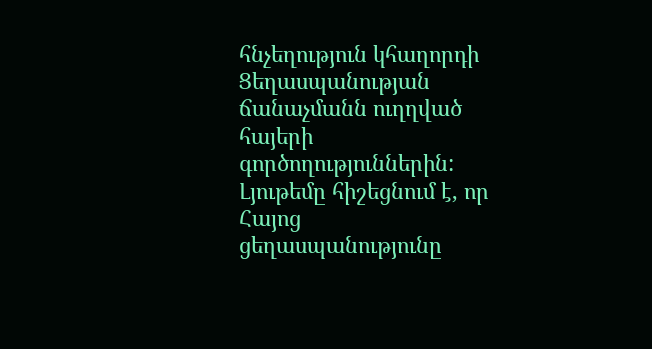հնչեղություն կհաղորդի Ցեղասպանության ճանաչմանն ուղղված հայերի գործողություններին: Լյութեմը հիշեցնում է, որ Հայոց ցեղասպանությունը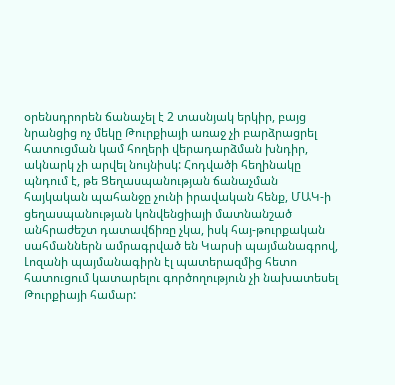օրենսդրորեն ճանաչել է 2 տասնյակ երկիր, բայց նրանցից ոչ մեկը Թուրքիայի առաջ չի բարձրացրել հատուցման կամ հողերի վերադարձման խնդիր, ակնարկ չի արվել նույնիսկ: Հոդվածի հեղինակը պնդում է, թե Ցեղասպանության ճանաչման հայկական պահանջը չունի իրավական հենք, ՄԱԿ-ի ցեղասպանության կոնվենցիայի մատնանշած անհրաժեշտ դատավճիռը չկա, իսկ հայ-թուրքական սահմաններն ամրագրված են Կարսի պայմանագրով, Լոզանի պայմանագիրն էլ պատերազմից հետո հատուցում կատարելու գործողություն չի նախատեսել Թուրքիայի համար: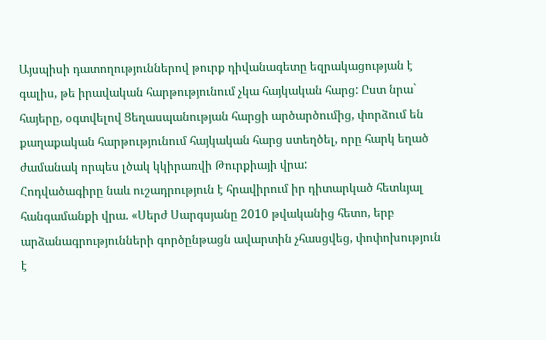Այսպիսի դատողություններով թուրք դիվանագետը եզրակացության է գալիս, թե իրավական հարթությունում չկա հայկական հարց: Ըստ նրա` հայերը, օգտվելով Ցեղասպանության հարցի արծարծումից, փորձում են քաղաքական հարթությունում հայկական հարց ստեղծել, որը հարկ եղած ժամանակ որպես լծակ կկիրառվի Թուրքիայի վրա:
Հոդվածագիրը նաև ուշադրություն է հրավիրում իր դիտարկած հետևյալ հանգամանքի վրա. «Սերժ Սարգսյանը 2010 թվականից հետո, երբ արձանագրությունների գործընթացն ավարտին չհասցվեց, փոփոխություն է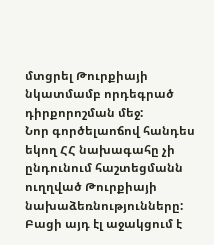մտցրել Թուրքիայի նկատմամբ որդեգրած դիրքորոշման մեջ:
Նոր գործելաոճով հանդես եկող ՀՀ նախագահը չի ընդունում հաշտեցմանն ուղղված Թուրքիայի նախաձեռնությունները: Բացի այդ էլ աջակցում է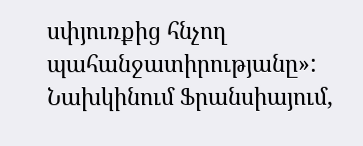սփյուռքից հնչող պահանջատիրությանը»:
Նախկինում Ֆրանսիայում,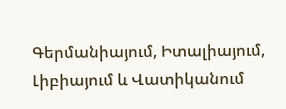Գերմանիայում, Իտալիայում, Լիբիայում և Վատիկանում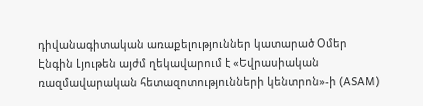դիվանագիտական առաքելություններ կատարած Օմեր Էնգին Լյութեն այժմ ղեկավարում է «Եվրասիական ռազմավարական հետազոտությունների կենտրոն»-ի (ASAM)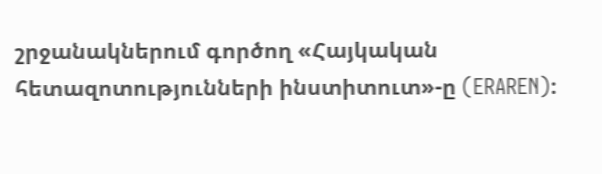շրջանակներում գործող «Հայկական հետազոտությունների ինստիտուտ»-ը (ERAREN):